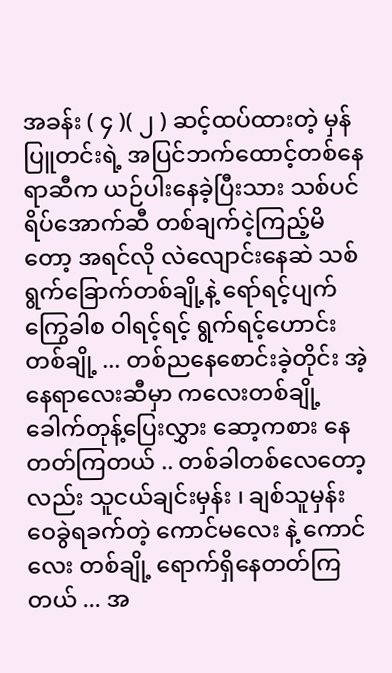အခန်း ( ၄ )( ၂ ) ဆင့်ထပ်ထားတဲ့ မှန်ပြူတင်းရဲ့ အပြင်ဘက်ထောင့်တစ်နေရာဆီက ယဉ်ပါးနေခဲ့ပြီးသား သစ်ပင်ရိပ်အောက်ဆီ တစ်ချက်ငဲ့ကြည့်မိတော့ အရင်လို လဲလျောင်းနေဆဲ သစ်ရွက်ခြောက်တစ်ချို့နဲ့ ရော်ရင့်ပျက်ကြွေခါစ ဝါရင့်ရင့် ရွက်ရင့်ဟောင်းတစ်ချို့ ... တစ်ညနေစောင်းခဲ့တိုင်း အဲ့နေရာလေးဆီမှာ ကလေးတစ်ချို့ ခေါက်တုန့်ပြေးလွှား ဆော့ကစား နေတတ်ကြတယ် .. တစ်ခါတစ်လေတော့လည်း သူငယ်ချင်းမှန်း ၊ ချစ်သူမှန်း ဝေခွဲရခက်တဲ့ ကောင်မလေး နဲ့ ကောင်လေး တစ်ချို့ ရောက်ရှိနေတတ်ကြတယ် ... အ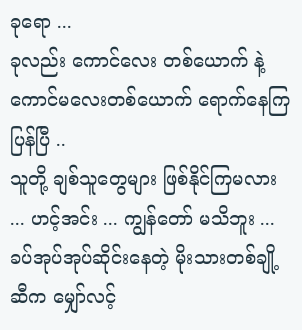ခုရော ...
ခုလည်း ကောင်လေး တစ်ယောက် နဲ့ ကောင်မလေးတစ်ယောက် ရောက်နေကြပြန်ပြီ ..
သူတို့ ချစ်သူတွေများ ဖြစ်နိုင်ကြမလား ... ဟင့်အင်း ... ကျွန်တော် မသိဘူး ...
ခပ်အုပ်အုပ်ဆိုင်းနေတဲ့ မိုးသားတစ်ချို့ဆီက မျှော်လင့်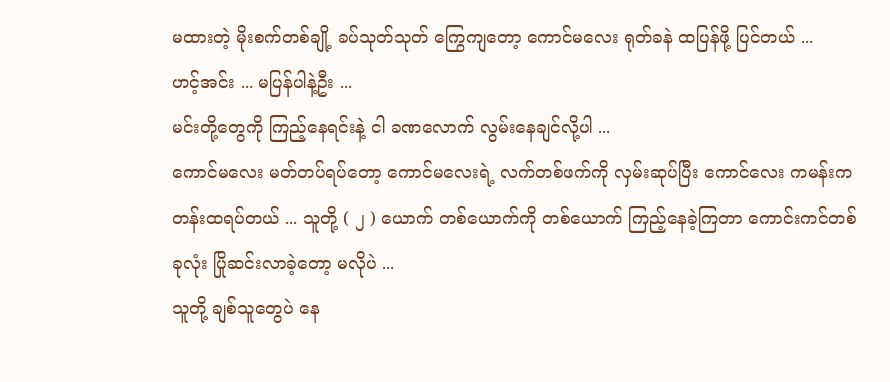မထားတဲ့ မိုးစက်တစ်ချို့ ခပ်သုတ်သုတ် ကြွေကျတော့ ကောင်မလေး ရုတ်ခနဲ ထပြန်ဖို့ ပြင်တယ် ...
ဟင့်အင်း ... မပြန်ပါနဲ့ဦး ...
မင်းတို့တွေကို ကြည့်နေရင်းနဲ့ ငါ ခဏလောက် လွမ်းနေချင်လို့ပါ ...
ကောင်မလေး မတ်တပ်ရပ်တော့ ကောင်မလေးရဲ့ လက်တစ်ဖက်ကို လှမ်းဆုပ်ပြီး ကောင်လေး ကမန်းကတန်းထရပ်တယ် ... သူတို့ ( ၂ ) ယောက် တစ်ယောက်ကို တစ်ယောက် ကြည့်နေခဲ့ကြတာ ကောင်းကင်တစ်ခုလုံး ပြိုဆင်းလာခဲ့တော့ မလိုပဲ ...
သူတို့ ချစ်သူတွေပဲ နေ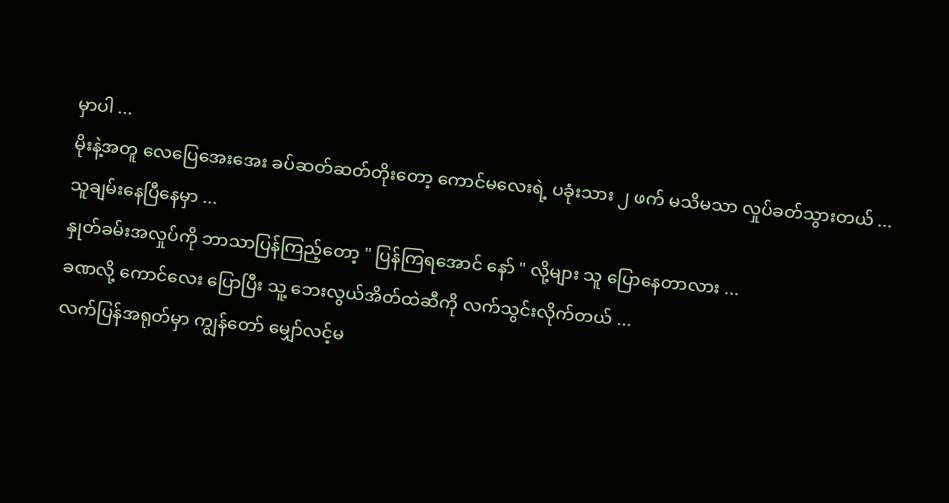မှာပါ ...
မိုးနဲ့အတူ လေပြေအေးအေး ခပ်ဆတ်ဆတ်တိုးတော့ ကောင်မလေးရဲ့ ပခုံးသား ၂ ဖက် မသိမသာ လှုပ်ခတ်သွားတယ် ...
သူချမ်းနေပြီနေမှာ ...
နှုတ်ခမ်းအလှုပ်ကို ဘာသာပြန်ကြည့်တော့ " ပြန်ကြရအောင် နော် " လို့များ သူ ပြောနေတာလား ...
ခဏလို့ ကောင်လေး ပြောပြီး သူ့ ဘေးလွယ်အိတ်ထဲဆီကို လက်သွင်းလိုက်တယ် ...
လက်ပြန်အရုတ်မှာ ကျွန်တော် မျှော်လင့်မ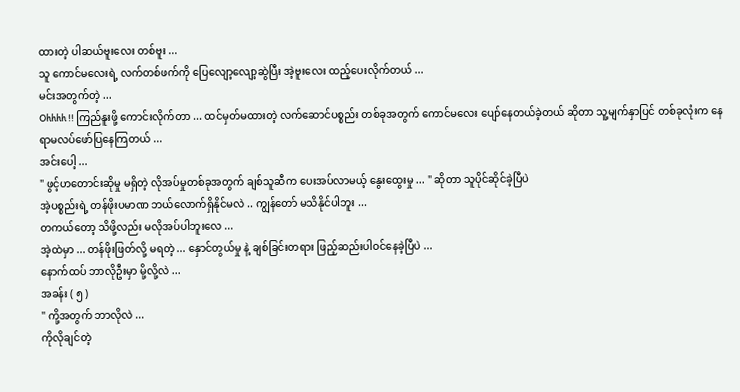ထားတဲ့ ပါဆယ်ဗူးလေး တစ်ဗူး ...
သူ ကောင်မလေးရဲ့ လက်တစ်ဖက်ကို ပြေလျော့လျော့ဆွဲပြီး အဲ့ဗူးလေး ထည့်ပေးလိုက်တယ် ...
မင်းအတွက်တဲ့ ...
Ohhhh !! ကြည်နူးဖို့ ကောင်းလိုက်တာ ... ထင်မှတ်မထားတဲ့ လက်ဆောင်ပစ္စည်း တစ်ခုအတွက် ကောင်မလေး ပျော်နေတယ်ခဲ့တယ် ဆိုတာ သူ့မျက်နှာပြင် တစ်ခုလုံးက နေရာမလပ်ဖော်ပြနေကြတယ် ...
အင်းပေါ့ ...
" ဖွင့်ဟတောင်းဆိုမှု မရှိတဲ့ လိုအပ်မှုတစ်ခုအတွက် ချစ်သူဆီက ပေးအပ်လာမယ့် နွေးထွေးမှု ... " ဆိုတာ သူပိုင်ဆိုင်ခဲ့ပြီပဲ
အဲ့ပစ္စည်းရဲ့ တန်ဖိုးပမာဏ ဘယ်လောက်ရှိနိုင်မလဲ .. ကျွန်တော် မသိနိုင်ပါဘူး ...
တကယ်တော့ သိဖို့လည်း မလိုအပ်ပါဘူးလေ ...
အဲ့ထဲမှာ ... တန်ဖိုးဖြတ်လို့ မရတဲ့ ... နှောင်တွယ်မှု နဲ့ ချစ်ခြင်းတရား ဖြည့်ဆည်းပါဝင်နေခဲ့ပြီပဲ ...
နောက်ထပ် ဘာလိုဦးမှာ မို့လို့လဲ ...
အခန်း ( ၅ )
" ကို့အတွက် ဘာလိုလဲ ...
ကိုလိုချင်တဲ့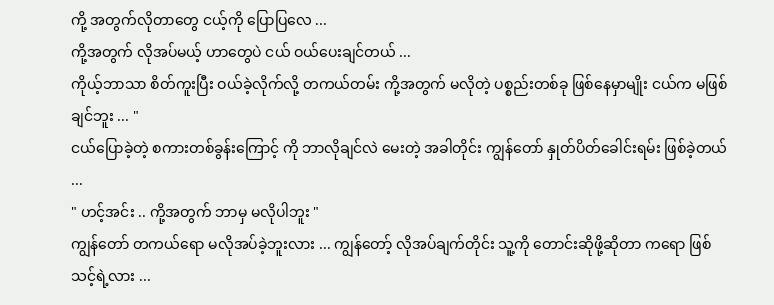ကို့ အတွက်လိုတာတွေ ငယ့်ကို ပြောပြလေ ...
ကို့အတွက် လိုအပ်မယ့် ဟာတွေပဲ ငယ် ဝယ်ပေးချင်တယ် ...
ကိုယ့်ဘာသာ စိတ်ကူးပြီး ဝယ်ခဲ့လိုက်လို့ တကယ်တမ်း ကို့အတွက် မလိုတဲ့ ပစ္စည်းတစ်ခု ဖြစ်နေမှာမျိုး ငယ်က မဖြစ်ချင်ဘူး ... "
ငယ်ပြောခဲ့တဲ့ စကားတစ်ခွန်းကြောင့် ကို ဘာလိုချင်လဲ မေးတဲ့ အခါတိုင်း ကျွန်တော် နှုတ်ပိတ်ခေါင်းရမ်း ဖြစ်ခဲ့တယ် ...
" ဟင့်အင်း .. ကို့အတွက် ဘာမှ မလိုပါဘူး "
ကျွန်တော် တကယ်ရော မလိုအပ်ခဲ့ဘူးလား ... ကျွန်တော့် လိုအပ်ချက်တိုင်း သူ့ကို တောင်းဆိုဖို့ဆိုတာ ကရော ဖြစ်သင့်ရဲ့လား ...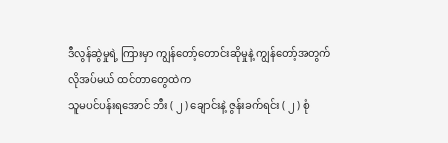ဒီလွန်ဆွဲမှုရဲ့ ကြားမှာ ကျွန်တော့်တောင်းဆိုမှုနဲ့ ကျွန်တော့်အတွက် လိုအပ်မယ် ထင်တာတွေထဲက
သူမပင်ပန်းရအောင် ဘီး ( ၂ ) ချောင်းနဲ့ ဇွန်းခက်ရင်း ( ၂ ) စုံ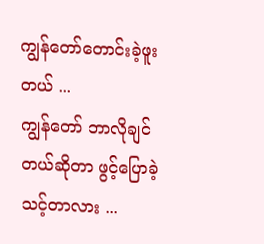ကျွန်တော်တောင်းခဲ့ဖူးတယ် ...
ကျွန်တော် ဘာလိုချင်တယ်ဆိုတာ ဖွင့်ပြောခဲ့သင့်တာလား ...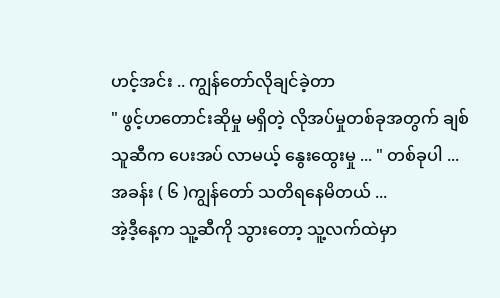ဟင့်အင်း .. ကျွန်တော်လိုချင်ခဲ့တာ
" ဖွင့်ဟတောင်းဆိုမှု မရှိတဲ့ လိုအပ်မှုတစ်ခုအတွက် ချစ်သူဆီက ပေးအပ် လာမယ့် နွေးထွေးမှု ... " တစ်ခုပါ ...
အခန်း ( ၆ )ကျွန်တော် သတိရနေမိတယ် ...
အဲ့ဒီ့နေ့က သူ့ဆီကို သွားတော့ သူ့လက်ထဲမှာ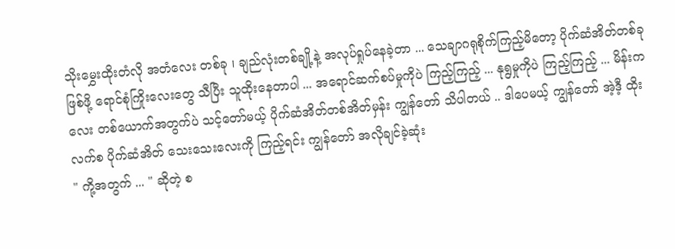သိုးမွှေးထိုးတံလို အတံလေး တစ်ခု ၊ ချည်လုံးတစ်ချို့နဲ့ အလုပ်ရှုပ်နေခဲ့တာ ... သေချာဂရုစိုက်ကြည့်မိတော့ ပိုက်ဆံအိတ်တစ်ခုဖြစ်ဖို့ ရောင်စုံကြိုးလေးတွေ သီပြီး သူထိုးနေတာပါ ... အရောင်ဆက်စပ်မှုကိုပဲ ကြည့်ကြည့် ... နုရွမှုကိုပဲ ကြည့်ကြည့် ... မိန်းကလေး တစ်ယောက်အတွက်ပဲ သင့်တော်မယ့် ပိုက်ဆံအိတ်တစ်အိတ်မှန်း ကျွန်တော် သိပါတယ် .. ဒါပေမယ့် ကျွန်တော် အဲ့ဒီ့ ထိုးလက်စ ပိုက်ဆံအိတ် သေးသေးလေးကို ကြည့်ရင်း ကျွန်တော် အလိုချင်ခဲ့ဆုံး
" ကို့အတွက် ... " ဆိုတဲ့ စ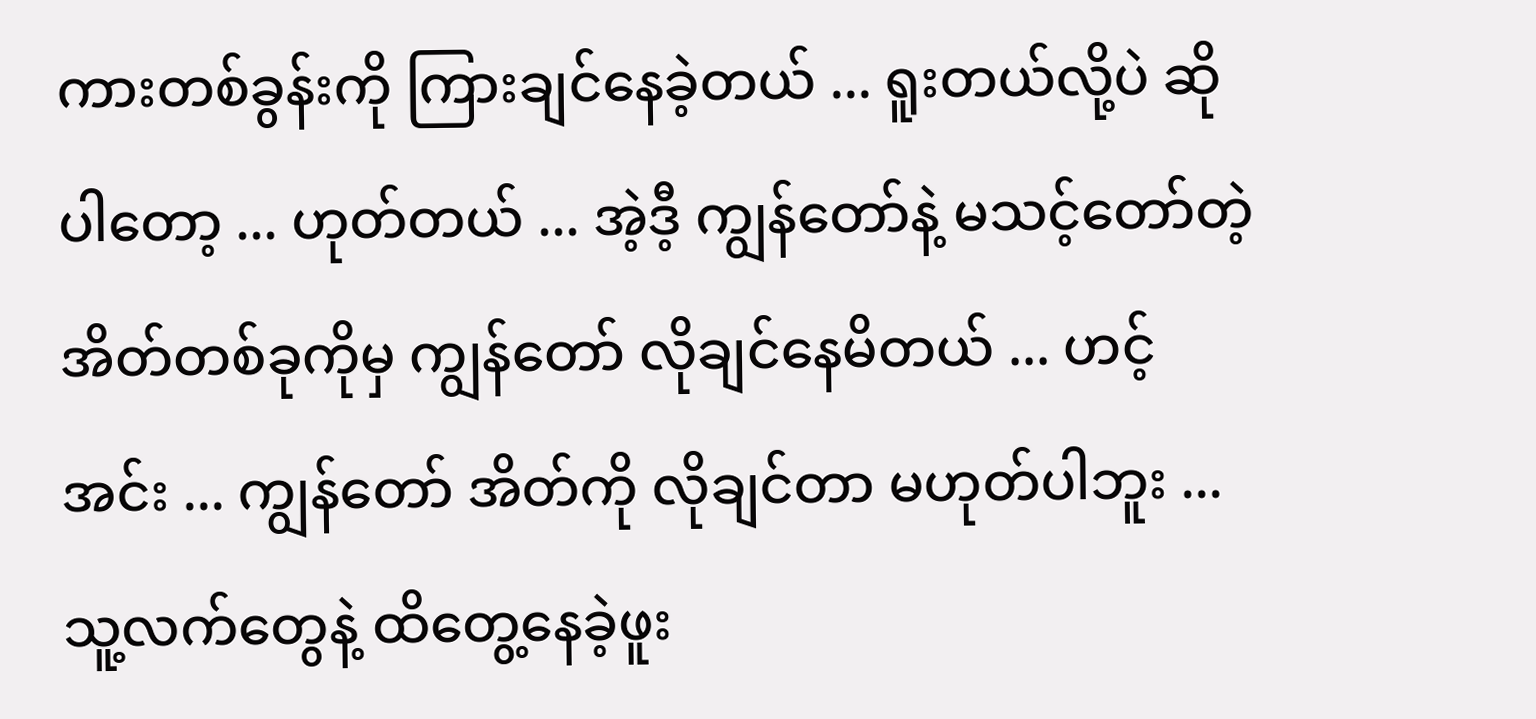ကားတစ်ခွန်းကို ကြားချင်နေခဲ့တယ် ... ရူးတယ်လို့ပဲ ဆိုပါတော့ ... ဟုတ်တယ် ... အဲ့ဒီ့ ကျွန်တော်နဲ့ မသင့်တော်တဲ့ အိတ်တစ်ခုကိုမှ ကျွန်တော် လိုချင်နေမိတယ် ... ဟင့်အင်း ... ကျွန်တော် အိတ်ကို လိုချင်တာ မဟုတ်ပါဘူး ...
သူ့လက်တွေနဲ့ ထိတွေ့နေခဲ့ဖူး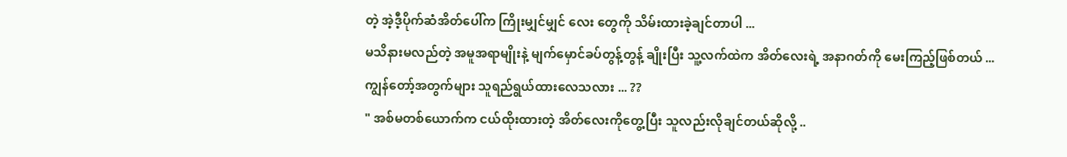တဲ့ အဲ့ဒီ့ပိုက်ဆံအိတ်ပေါ်က ကြိုးမျှင်မျှင် လေး တွေကို သိမ်းထားခဲ့ချင်တာပါ ...
မသိနားမလည်တဲ့ အမူအရာမျိုးနဲ့ မျက်မှောင်ခပ်တွန့်တွန့် ချိုးပြီး သူ့လက်ထဲက အိတ်လေးရဲ့ အနာဂတ်ကို မေးကြည့်ဖြစ်တယ် ...
ကျွန်တော့်အတွက်များ သူရည်ရွယ်ထားလေသလား ... ??
" အစ်မတစ်ယောက်က ငယ်ထိုးထားတဲ့ အိတ်လေးကိုတွေ့ပြီး သူလည်းလိုချင်တယ်ဆိုလို့ ..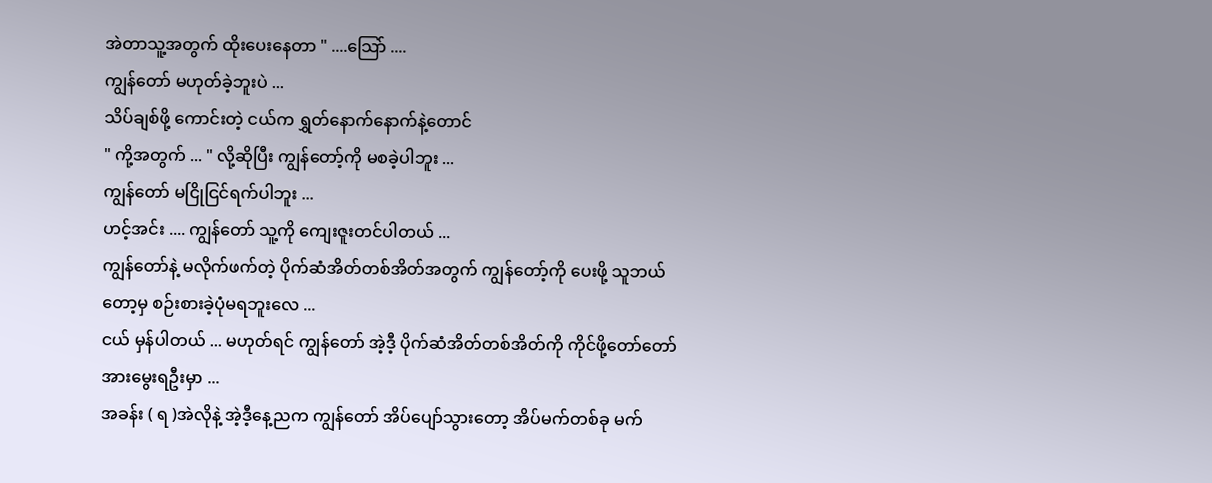အဲတာသူ့အတွက် ထိုးပေးနေတာ " ....သြော် ....
ကျွန်တော် မဟုတ်ခဲ့ဘူးပဲ ...
သိပ်ချစ်ဖို့ ကောင်းတဲ့ ငယ်က ရွှတ်နောက်နောက်နဲ့တောင်
" ကို့အတွက် ... " လို့ဆိုပြီး ကျွန်တော့်ကို မစခဲ့ပါဘူး ...
ကျွန်တော် မငြိုငြင်ရက်ပါဘူး ...
ဟင့်အင်း .... ကျွန်တော် သူ့ကို ကျေးဇူးတင်ပါတယ် ...
ကျွန်တော်နဲ့ မလိုက်ဖက်တဲ့ ပိုက်ဆံအိတ်တစ်အိတ်အတွက် ကျွန်တော့်ကို ပေးဖို့ သူဘယ်တော့မှ စဉ်းစားခဲ့ပုံမရဘူးလေ ...
ငယ် မှန်ပါတယ် ... မဟုတ်ရင် ကျွန်တော် အဲ့ဒီ့ ပိုက်ဆံအိတ်တစ်အိတ်ကို ကိုင်ဖို့တော်တော်အားမွေးရဦးမှာ ...
အခန်း ( ရ )အဲလိုနဲ့ အဲ့ဒီ့နေ့ညက ကျွန်တော် အိပ်ပျော်သွားတော့ အိပ်မက်တစ်ခု မက်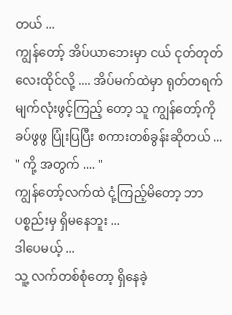တယ် ...
ကျွန်တော့် အိပ်ယာဘေးမှာ ငယ် ငုတ်တုတ်လေးထိုင်လို့ .... အိပ်မက်ထဲမှာ ရုတ်တရက် မျက်လုံးဖွင့်ကြည့် တော့ သူ ကျွန်တော့်ကို ခပ်ဖွဖွ ပြုံးပြပြီး စကားတစ်ခွန်းဆိုတယ် ...
" ကို့ အတွက် .... "
ကျွန်တော့်လက်ထဲ ငုံ့ကြည့်မိတော့ ဘာပစ္စည်းမှ ရှိမနေဘူး ...
ဒါပေမယ့် ...
သူ့ လက်တစ်စုံတော့ ရှိနေခဲ့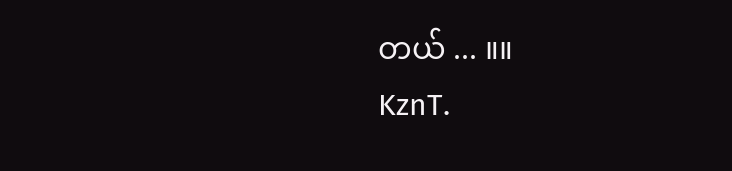တယ် ... ။။
KznT.